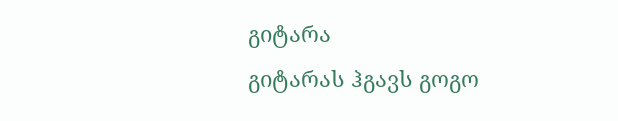გიტარა
გიტარას ჰგავს გოგო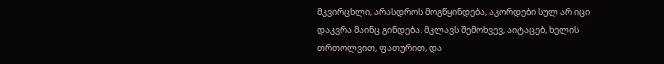მკვირცხლი, არასდროს მოგწყინდება, აკორდები სულ არ იცი დაკვრა მაინც გინდება. მკლავს შემოხვევ, აიტაცებ, ხელის თრთოლვით, ფათურით, და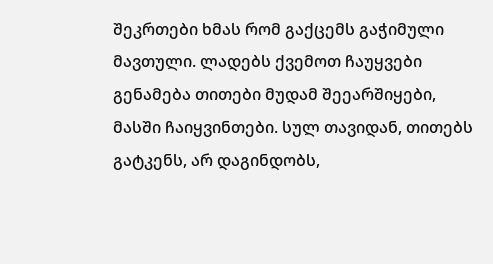შეკრთები ხმას რომ გაქცემს გაჭიმული მავთული. ლადებს ქვემოთ ჩაუყვები გენამება თითები მუდამ შეეარშიყები, მასში ჩაიყვინთები. სულ თავიდან, თითებს გატკენს, არ დაგინდობს,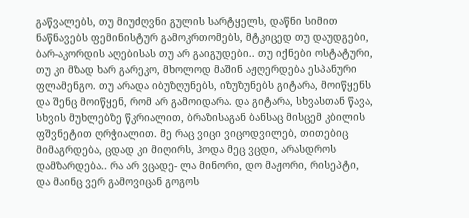გაწვალებს, თუ მიუძღვნი გულის სარტყელს, დაწნი სიმით ნაწნავებს ფემინისტურ გამოკრთომებს, მტკიცედ თუ დაუდგები, ბარ-აკორდის აღებისას თუ არ გაიგუდები.. თუ იქნები ოსტატური, თუ კი მზად ხარ გარეკო, მხოლოდ მაშინ აჟღერდება ესპანური ფლამენგო. თუ არადა იბუზღუნებს, იზუზუნებს გიტარა, მოიწყენს და შენც მოიწყენ, რომ არ გამოიდარა. და გიტარა, სხვასთან წავა, სხვის მუხლებზე წკრიალით, ბრაზისაგან ბანსაც მისცემ კბილის ფშვნეტით ღრჭიალით. მე რაც ვიცი ვიცოდვილებ, თითებიც მიმაგრდება, ცდად კი მიღირს, ჰოდა მეც ვცდი, არასდროს დამზარდება.. რა არ ვცადე- ლა მინორი, დო მაჟორი, რისეპტი, და მაინც ვერ გამოვიცან გოგოს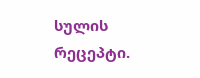სულის რეცეპტი.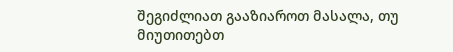შეგიძლიათ გააზიაროთ მასალა, თუ მიუთითებთ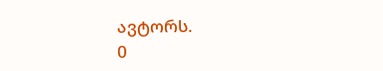ავტორს.
0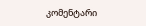კომენტარი